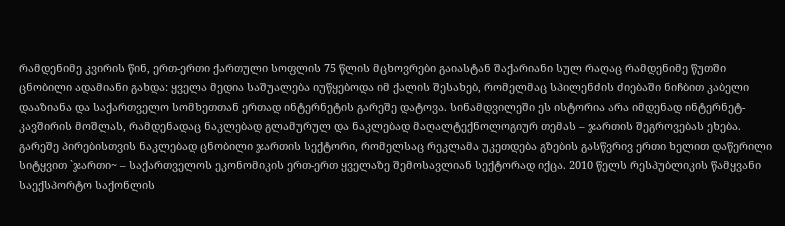რამდენიმე კვირის წინ, ერთ-ერთი ქართული სოფლის 75 წლის მცხოვრები გაიასტან შაქარიანი სულ რაღაც რამდენიმე წუთში ცნობილი ადამიანი გახდა: ყველა მედია საშუალება იუწყებოდა იმ ქალის შესახებ, რომელმაც სპილენძის ძიებაში ნიჩბით კაბელი დააზიანა და საქართველო სომხეთთან ერთად ინტერნეტის გარეშე დატოვა. სინამდვილეში ეს ისტორია არა იმდენად ინტერნეტ-კავშირის მოშლას, რამდენადაც ნაკლებად გლამურულ და ნაკლებად მაღალტექნოლოგიურ თემას – ჯართის შეგროვებას ეხება.
გარეშე პირებისთვის ნაკლებად ცნობილი ჯართის სექტორი, რომელსაც რეკლამა უკეთდება გზების გასწვრივ ერთი ხელით დაწერილი სიტყვით `ჯართი~ – საქართველოს ეკონომიკის ერთ-ერთ ყველაზე შემოსავლიან სექტორად იქცა. 2010 წელს რესპუბლიკის წამყვანი საექსპორტო საქონლის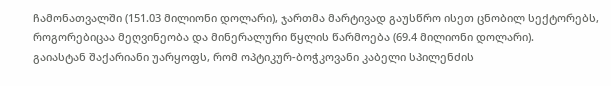ჩამონათვალში (151.03 მილიონი დოლარი), ჯართმა მარტივად გაუსწრო ისეთ ცნობილ სექტორებს, როგორებიცაა მეღვინეობა და მინერალური წყლის წარმოება (69.4 მილიონი დოლარი).
გაიასტან შაქარიანი უარყოფს, რომ ოპტიკურ-ბოჭკოვანი კაბელი სპილენძის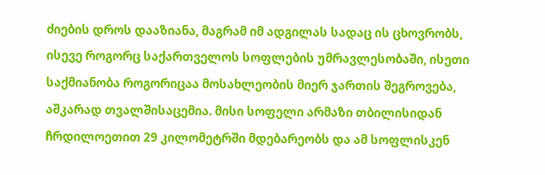ძიების დროს დააზიანა, მაგრამ იმ ადგილას სადაც ის ცხოვრობს, ისევე როგორც საქართველოს სოფლების უმრავლესობაში, ისეთი საქმიანობა როგორიცაა მოსახლეობის მიერ ჯართის შეგროვება, აშკარად თვალშისაცემია. მისი სოფელი არმაზი თბილისიდან ჩრდილოეთით 29 კილომეტრში მდებარეობს და ამ სოფლისკენ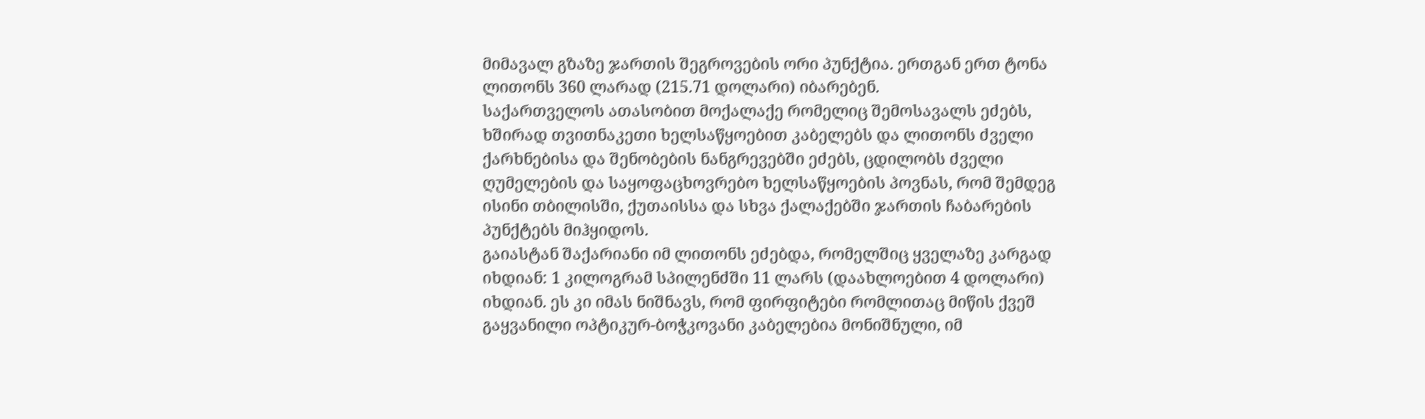მიმავალ გზაზე ჯართის შეგროვების ორი პუნქტია. ერთგან ერთ ტონა ლითონს 360 ლარად (215.71 დოლარი) იბარებენ.
საქართველოს ათასობით მოქალაქე რომელიც შემოსავალს ეძებს, ხშირად თვითნაკეთი ხელსაწყოებით კაბელებს და ლითონს ძველი ქარხნებისა და შენობების ნანგრევებში ეძებს, ცდილობს ძველი ღუმელების და საყოფაცხოვრებო ხელსაწყოების პოვნას, რომ შემდეგ ისინი თბილისში, ქუთაისსა და სხვა ქალაქებში ჯართის ჩაბარების პუნქტებს მიჰყიდოს.
გაიასტან შაქარიანი იმ ლითონს ეძებდა, რომელშიც ყველაზე კარგად იხდიან: 1 კილოგრამ სპილენძში 11 ლარს (დაახლოებით 4 დოლარი) იხდიან. ეს კი იმას ნიშნავს, რომ ფირფიტები რომლითაც მიწის ქვეშ გაყვანილი ოპტიკურ-ბოჭკოვანი კაბელებია მონიშნული, იმ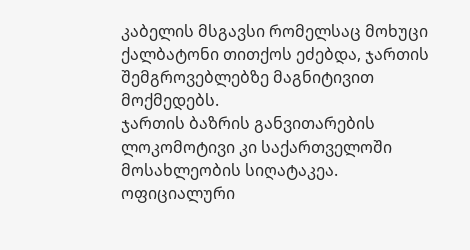კაბელის მსგავსი რომელსაც მოხუცი ქალბატონი თითქოს ეძებდა, ჯართის შემგროვებლებზე მაგნიტივით მოქმედებს.
ჯართის ბაზრის განვითარების ლოკომოტივი კი საქართველოში მოსახლეობის სიღატაკეა. ოფიციალური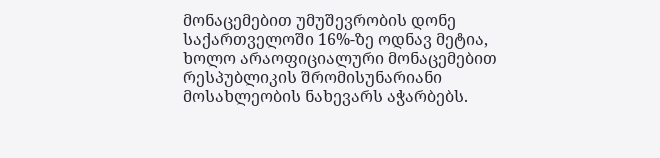მონაცემებით უმუშევრობის დონე საქართველოში 16%-ზე ოდნავ მეტია, ხოლო არაოფიციალური მონაცემებით რესპუბლიკის შრომისუნარიანი მოსახლეობის ნახევარს აჭარბებს.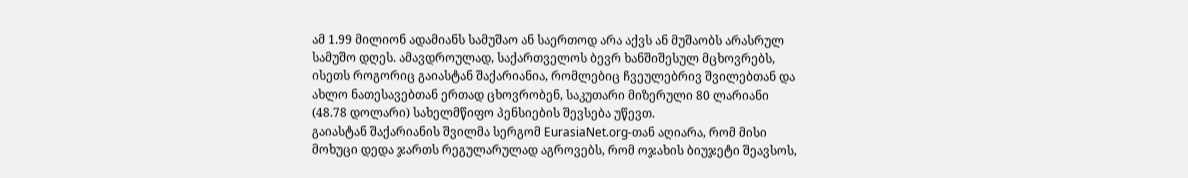ამ 1.99 მილიონ ადამიანს სამუშაო ან საერთოდ არა აქვს ან მუშაობს არასრულ სამუშო დღეს. ამავდროულად, საქართველოს ბევრ ხანშიშესულ მცხოვრებს, ისეთს როგორიც გაიასტან შაქარიანია, რომლებიც ჩვეულებრივ შვილებთან და ახლო ნათესავებთან ერთად ცხოვრობენ, საკუთარი მიზერული 80 ლარიანი (48.78 დოლარი) სახელმწიფო პენსიების შევსება უწევთ.
გაიასტან შაქარიანის შვილმა სერგომ EurasiaNet.org-თან აღიარა, რომ მისი მოხუცი დედა ჯართს რეგულარულად აგროვებს, რომ ოჯახის ბიუჯეტი შეავსოს,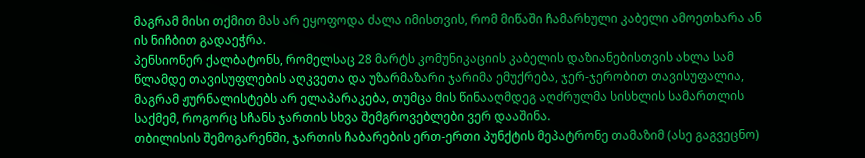მაგრამ მისი თქმით მას არ ეყოფოდა ძალა იმისთვის, რომ მიწაში ჩამარხული კაბელი ამოეთხარა ან ის ნიჩბით გადაეჭრა.
პენსიონერ ქალბატონს, რომელსაც 28 მარტს კომუნიკაციის კაბელის დაზიანებისთვის ახლა სამ წლამდე თავისუფლების აღკვეთა და უზარმაზარი ჯარიმა ემუქრება, ჯერ-ჯერობით თავისუფალია, მაგრამ ჟურნალისტებს არ ელაპარაკება, თუმცა მის წინააღმდეგ აღძრულმა სისხლის სამართლის საქმემ, როგორც სჩანს ჯართის სხვა შემგროვებლები ვერ დააშინა.
თბილისის შემოგარენში, ჯართის ჩაბარების ერთ-ერთი პუნქტის მეპატრონე თამაზიმ (ასე გაგვეცნო)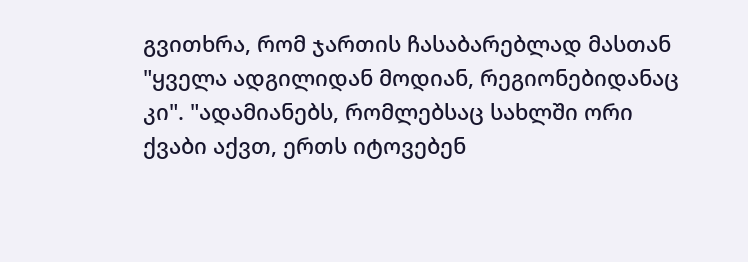გვითხრა, რომ ჯართის ჩასაბარებლად მასთან "ყველა ადგილიდან მოდიან, რეგიონებიდანაც კი". "ადამიანებს, რომლებსაც სახლში ორი ქვაბი აქვთ, ერთს იტოვებენ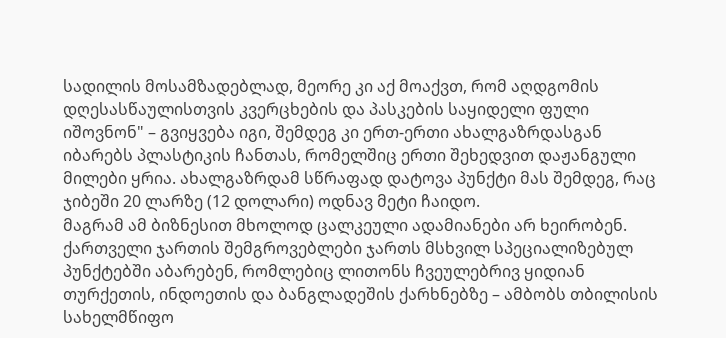სადილის მოსამზადებლად, მეორე კი აქ მოაქვთ, რომ აღდგომის დღესასწაულისთვის კვერცხების და პასკების საყიდელი ფული იშოვნონ" – გვიყვება იგი, შემდეგ კი ერთ-ერთი ახალგაზრდასგან იბარებს პლასტიკის ჩანთას, რომელშიც ერთი შეხედვით დაჟანგული მილები ყრია. ახალგაზრდამ სწრაფად დატოვა პუნქტი მას შემდეგ, რაც ჯიბეში 20 ლარზე (12 დოლარი) ოდნავ მეტი ჩაიდო.
მაგრამ ამ ბიზნესით მხოლოდ ცალკეული ადამიანები არ ხეირობენ.
ქართველი ჯართის შემგროვებლები ჯართს მსხვილ სპეციალიზებულ პუნქტებში აბარებენ, რომლებიც ლითონს ჩვეულებრივ ყიდიან თურქეთის, ინდოეთის და ბანგლადეშის ქარხნებზე – ამბობს თბილისის სახელმწიფო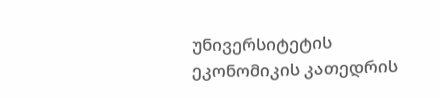უნივერსიტეტის ეკონომიკის კათედრის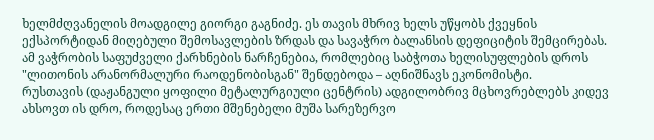ხელმძღვანელის მოადგილე გიორგი გაგნიძე. ეს თავის მხრივ ხელს უწყობს ქვეყნის ექსპორტიდან მიღებული შემოსავლების ზრდას და სავაჭრო ბალანსის დეფიციტის შემცირებას.
ამ ვაჭრობის საფუძველი ქარხნების ნარჩენებია, რომლებიც საბჭოთა ხელისუფლების დროს "ლითონის არანორმალური რაოდენობისგან" შენდებოდა – აღნიშნავს ეკონომისტი.
რუსთავის (დაჟანგული ყოფილი მეტალურგიული ცენტრის) ადგილობრივ მცხოვრებლებს კიდევ ახსოვთ ის დრო, როდესაც ერთი მშენებელი მუშა სარეზერვო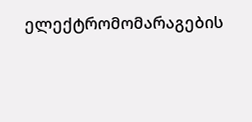ელექტრომომარაგების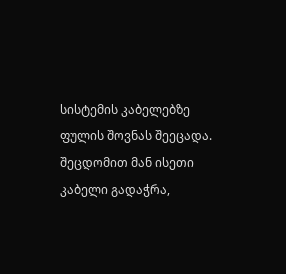სისტემის კაბელებზე ფულის შოვნას შეეცადა. შეცდომით მან ისეთი კაბელი გადაჭრა,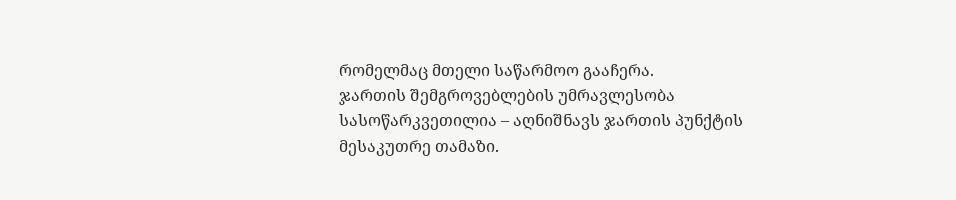რომელმაც მთელი საწარმოო გააჩერა.
ჯართის შემგროვებლების უმრავლესობა სასოწარკვეთილია – აღნიშნავს ჯართის პუნქტის მესაკუთრე თამაზი.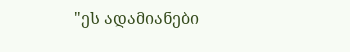"ეს ადამიანები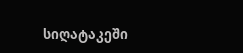სიღატაკეში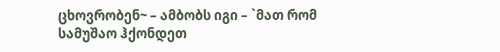ცხოვრობენ~ – ამბობს იგი – `მათ რომ სამუშაო ჰქონდეთ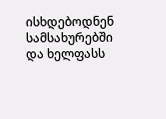ისხდებოდნენ სამსახურებში და ხელფასს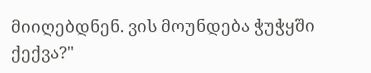მიიღებდნენ. ვის მოუნდება ჭუჭყში ქექვა?"